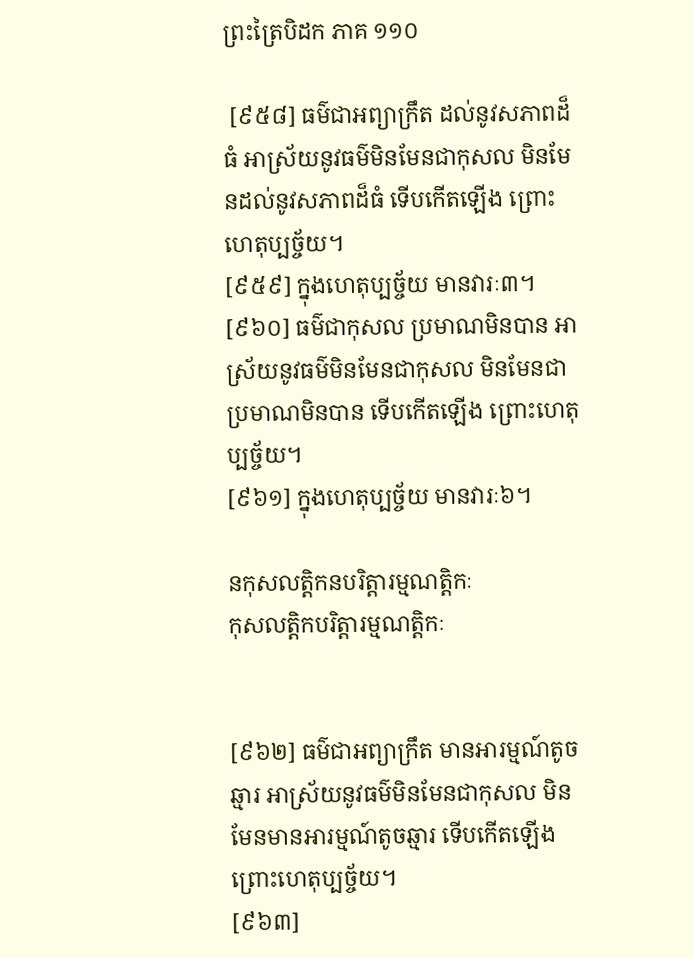ព្រះត្រៃបិដក ភាគ ១១០

 [៩៥៨] ធម៌ជាអព្យាក្រឹត ដល់នូវសភាពដ៏ធំ អាស្រ័យនូវធម៌មិនមែនជាកុសល មិនមែនដល់នូវសភាពដ៏ធំ ទើបកើតឡើង ព្រោះហេតុប្បច្ច័យ។
[៩៥៩] ក្នុងហេតុប្បច្ច័យ មានវារៈ៣។
[៩៦០] ធម៌ជាកុសល ប្រមាណមិនបាន អាស្រ័យនូវធម៌មិនមែនជាកុសល មិនមែនជាប្រមាណមិនបាន ទើបកើតឡើង ព្រោះហេតុប្បច្ច័យ។
[៩៦១] ក្នុងហេតុប្បច្ច័យ មានវារៈ៦។

នកុសលត្តិកនបរិត្តារម្មណត្តិកៈ
កុសលត្តិកបរិត្តារម្មណត្តិកៈ


[៩៦២] ធម៌ជាអព្យាក្រឹត មានអារម្មណ៍តូចឆ្មារ អាស្រ័យនូវធម៌មិនមែនជាកុសល មិនមែនមានអារម្មណ៍តូចឆ្មារ ទើបកើតឡើង ព្រោះហេតុប្បច្ច័យ។
[៩៦៣]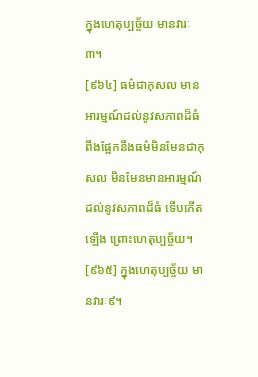ក្នុងហេតុប្បច្ច័យ មានវារៈ៣។
[៩៦៤] ធម៌ជាកុសល មានអារម្មណ៍ដល់នូវសភាពដ៏ធំ ពឹងផ្អែកនឹងធម៌មិនមែនជាកុសល មិនមែនមានអារម្មណ៍ដល់នូវសភាពដ៏ធំ ទើបកើតឡើង ព្រោះហេតុប្បច្ច័យ។
[៩៦៥] ក្នុងហេតុប្បច្ច័យ មានវារៈ៩។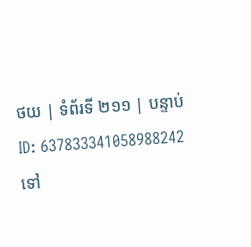ថយ | ទំព័រទី ២១១ | បន្ទាប់
ID: 637833341058988242
ទៅ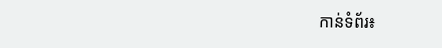កាន់ទំព័រ៖